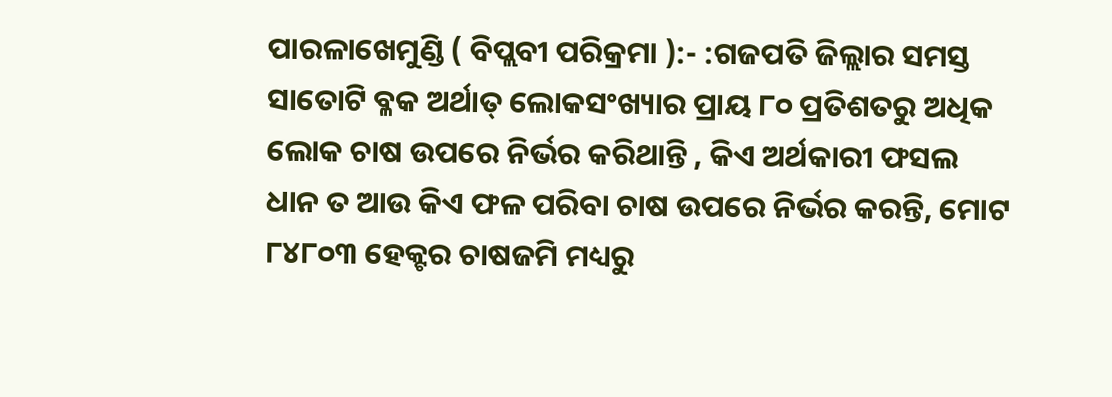ପାରଳାଖେମୁଣ୍ଡି ( ବିପ୍ଲବୀ ପରିକ୍ରମା ):- :ଗଜପତି ଜିଲ୍ଲାର ସମସ୍ତ ସାତୋଟି ବ୍ଳକ ଅର୍ଥାତ୍ ଲୋକସଂଖ୍ୟାର ପ୍ରାୟ ୮୦ ପ୍ରତିଶତରୁ ଅଧିକ ଲୋକ ଚାଷ ଉପରେ ନିର୍ଭର କରିଥାନ୍ତି , କିଏ ଅର୍ଥକାରୀ ଫସଲ ଧାନ ତ ଆଉ କିଏ ଫଳ ପରିବା ଚାଷ ଉପରେ ନିର୍ଭର କରନ୍ତି, ମୋଟ ୮୪୮୦୩ ହେକ୍ଟର ଚାଷଜମି ମଧ୍ୟରୁ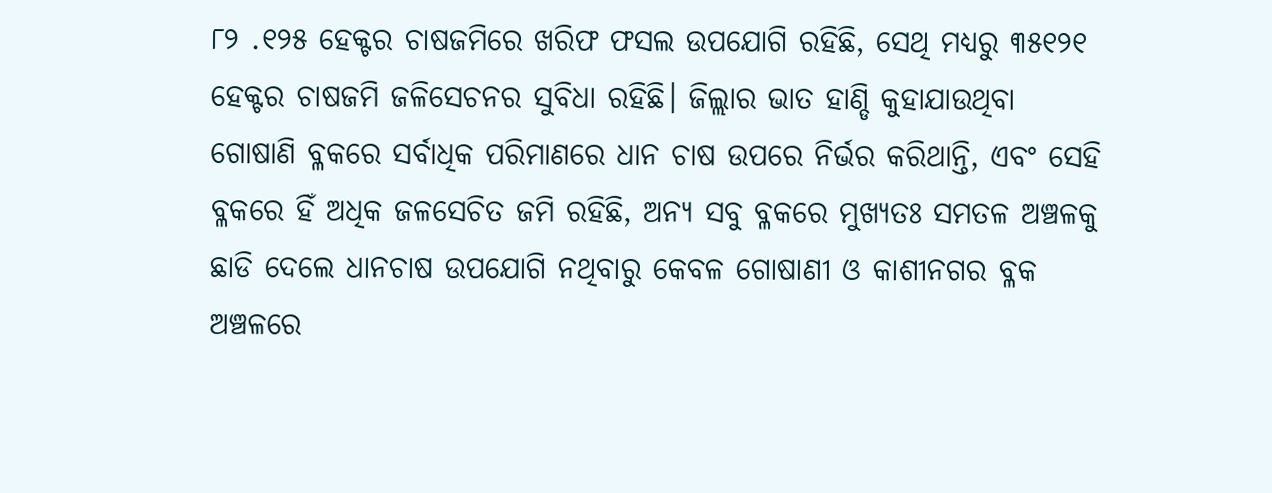୮୨ .୧୨୫ ହେକ୍ଟର ଚାଷଜମିରେ ଖରିଫ ଫସଲ ଉପଯୋଗି ରହିଛି, ସେଥି ମଧ୍ୟରୁ ୩୫୧୨୧ ହେକ୍ଟର ଚାଷଜମି ଜଳିସେଚନର ସୁବିଧା ରହିଛି। ଜିଲ୍ଲାର ଭାତ ହାଣ୍ଡି କୁହାଯାଉଥିବା ଗୋଷାଣି ବ୍ଳକରେ ସର୍ବାଧିକ ପରିମାଣରେ ଧାନ ଚାଷ ଉପରେ ନିର୍ଭର କରିଥାନ୍ତି, ଏବଂ ସେହି ବ୍ଳକରେ ହିଁ ଅଧିକ ଜଳସେଚିତ ଜମି ରହିଛି, ଅନ୍ୟ ସବୁ ବ୍ଳକରେ ମୁଖ୍ୟତଃ ସମତଳ ଅଞ୍ଚଳକୁ ଛାଡି ଦେଲେ ଧାନଚାଷ ଉପଯୋଗି ନଥିବାରୁ କେବଳ ଗୋଷାଣୀ ଓ କାଶୀନଗର ବ୍ଳକ ଅଞ୍ଚଳରେ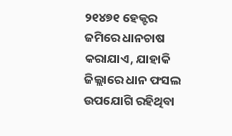୨୧୪୭୧ ହେକ୍ଟର ଜମିରେ ଧାନଚାଷ କରାଯାଏ, ଯାହାକି ଜିଲ୍ଲାରେ ଧାନ ଫସଲ ଉପଯୋଗି ରହିଥିବା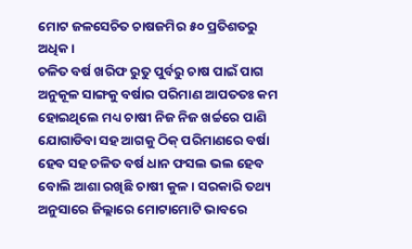ମୋଟ ଜଳସେଚିତ ଚାଷଜମିର ୫୦ ପ୍ରତିଶତରୁ ଅଧିକ ।
ଚଳିତ ବର୍ଷ ଖରିଫ ରୁତୁ ପୁର୍ବରୁ ଚାଷ ପାଇଁ ପାଗ ଅନୁକୂଳ ସାଙ୍ଗକୁ ବର୍ଷାର ପରିମାଣ ଆପତତଃ କମ ହୋଇଥିଲେ ମଧ୍ୟ ଚାଷୀ ନିଜ ନିଜ ଖର୍ଚ୍ଚରେ ପାଣି ଯୋଗାଡିବା ସହ ଆଗକୁ ଠିକ୍ ପରିମାଣରେ ବର୍ଷା ହେବ ସହ ଚଳିତ ବର୍ଷ ଧାନ ଫସଲ ଭଲ ହେବ ବୋଲି ଆଶା ରଖିଛି ଚାଷୀ କୁଳ । ସରକାରି ତଥ୍ୟ ଅନୁସାରେ ଜିଲ୍ଲାରେ ମୋଟାମୋଟି ଭାବରେ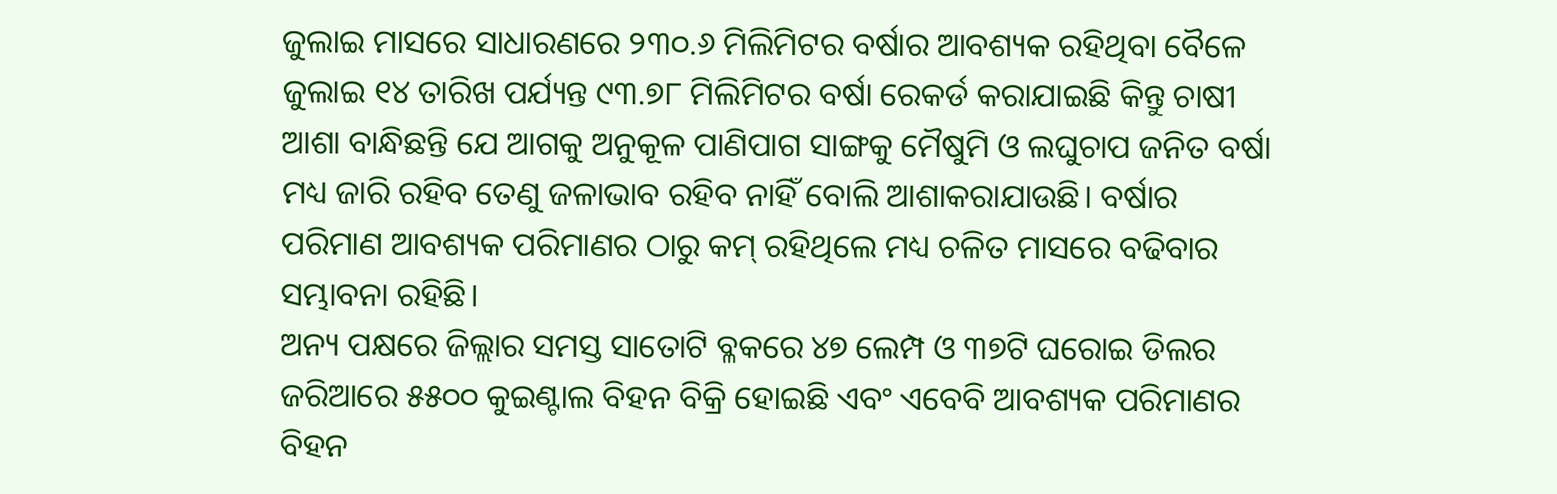ଜୁଲାଇ ମାସରେ ସାଧାରଣରେ ୨୩୦.୬ ମିଲିମିଟର ବର୍ଷାର ଆବଶ୍ୟକ ରହିଥିବା ବୈଳେ ଜୁଲାଇ ୧୪ ତାରିଖ ପର୍ଯ୍ୟନ୍ତ ୯୩.୭୮ ମିଲିମିଟର ବର୍ଷା ରେକର୍ଡ କରାଯାଇଛି କିନ୍ତୁ ଚାଷୀ ଆଶା ବାନ୍ଧିଛନ୍ତି ଯେ ଆଗକୁ ଅନୁକୂଳ ପାଣିପାଗ ସାଙ୍ଗକୁ ମୈଷୁମି ଓ ଲଘୁଚାପ ଜନିତ ବର୍ଷା ମଧ୍ୟ ଜାରି ରହିବ ତେଣୁ ଜଳାଭାବ ରହିବ ନାହିଁ ବୋଲି ଆଶାକରାଯାଉଛି। ବର୍ଷାର ପରିମାଣ ଆବଶ୍ୟକ ପରିମାଣର ଠାରୁ କମ୍ ରହିଥିଲେ ମଧ୍ୟ ଚଳିତ ମାସରେ ବଢିବାର ସମ୍ଭାବନା ରହିଛି।
ଅନ୍ୟ ପକ୍ଷରେ ଜିଲ୍ଲାର ସମସ୍ତ ସାତୋଟି ବ୍ଳକରେ ୪୭ ଲେମ୍ପ ଓ ୩୭ଟି ଘରୋଇ ଡିଲର ଜରିଆରେ ୫୫୦୦ କୁଇଣ୍ଟାଲ ବିହନ ବିକ୍ରି ହୋଇଛି ଏବଂ ଏବେବି ଆବଶ୍ୟକ ପରିମାଣର ବିହନ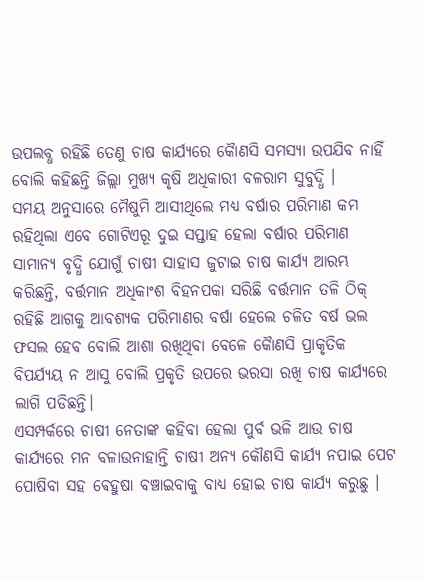ଉପଲବ୍ଧ ରହିଛି ତେଣୁ ଚାଷ କାର୍ଯ୍ୟରେ କୈାଣସି ସମସ୍ୟା ଉପଯିବ ନାହିଁ ବୋଲି କହିଛନ୍ତି ଜିଲ୍ଲା ମୁଖ୍ୟ କୃଷି ଅଧିକାରୀ ବଳରାମ ସୁବୁଦ୍ଧି ।
ସମୟ ଅନୁସାରେ ମୈଷୁମି ଆସୀଥିଲେ ମଧ୍ୟ ବର୍ଷାର ପରିମାଣ କମ ରହିଥିଲା ଏବେ ଗୋଟିଏରୂ ଦୁଇ ସପ୍ତାହ ହେଲା ବର୍ଷାର ପରିମାଣ ସାମାନ୍ୟ ବୃଦ୍ଧି ଯୋଗୁଁ ଚାଷୀ ସାହାସ ଜୁଟାଇ ଚାଷ କାର୍ଯ୍ୟ ଆରମ୍ଭ କରିଛନ୍ତି, ବର୍ତ୍ତମାନ ଅଧିକାଂଶ ବିହନପକା ସରିଛି ବର୍ତ୍ତମାନ ତଳି ଠିକ୍ ରହିଛି ଆଗକୁ ଆବଶ୍ୟକ ପରିମାଣର ବର୍ଷା ହେଲେ ଚଳିତ ବର୍ଷ ଭଲ ଫସଲ ହେବ ବୋଲି ଆଶା ରଖିଥିବା ବେଳେ କୈାଣସି ପ୍ରାକୃତିକ ବିପର୍ଯ୍ୟୟ ନ ଆସୁ ବୋଲି ପ୍ରକୃତି ଉପରେ ଭରସା ରଖି ଚାଷ କାର୍ଯ୍ୟରେ ଲାଗି ପଡିଛନ୍ତି।
ଏସମ୍ପର୍କରେ ଚାଷୀ ନେତାଙ୍କ କହିବା ହେଲା ପୁର୍ବ ଭଳି ଆଉ ଚାଷ କାର୍ଯ୍ୟରେ ମନ ବଳାଉନାହାନ୍ତି ଚାଷୀ ଅନ୍ୟ କୌଣସି କାର୍ଯ୍ୟ ନପାଇ ପେଟ ପୋଷିବା ସହ ଵେହୁଷା ବଞ୍ଚାଇବାକୁ ବାଧ୍ୟ ହୋଇ ଚାଷ କାର୍ଯ୍ୟ କରୁଛୁ ।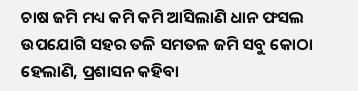ଚାଷ ଜମି ମଧ୍ୟ କମି କମି ଆସିଲାଣି ଧାନ ଫସଲ ଉପଯୋଗି ସହର ତଳି ସମତଳ ଜମି ସବୁ କୋଠା ହେଲାଣି, ପ୍ରଶାସନ କହିବା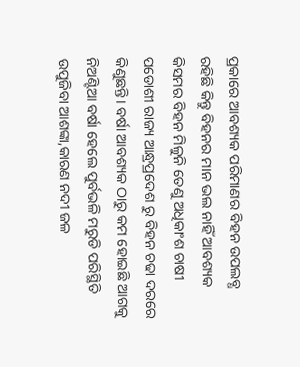ପ୍ରକାରେ ଆବଶ୍ୟକ ପରିମାଣର ବିହନ ଉପଲବ୍ଧ ରହିଛି କିନ୍ତୁ ବିହନର ମାନ ଭଲ ନାହିଁ ଆବଶ୍ୟକ କିସମର ବିହନ ମିଳୁନି ତେଣୁ ଅଧିକାଂଶ ଚାଷୀ ପଡୋଶୀ ରାଜ୍ୟ ଆନ୍ଧ୍ରପ୍ରଦେଶ ରୁ ବିହନ ଚଢା ଦରରେ କିଣୁଛନ୍ତି। ବର୍ଷା ଆବଶ୍ୟକ ଠାରୁ କମ ହୋଇଛି ଆଗକୁ ନିଅଣ୍ଟିଆ ବର୍ଷା ହେଲେ ପୁର୍ବଭଳି ମରୁଡି ପରିସ୍ଥିତି ଉପୁଜିବା ଆଶଙ୍କା,କାରଣ ନଦୀ ଜଳ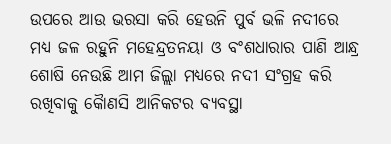ଉପରେ ଆଉ ଭରସା କରି ହେଉନି ପୁର୍ବ ଭଳି ନଦୀରେ ମଧ୍ୟ ଜଳ ରହୁନି ମହେନ୍ଦ୍ରତନୟା ଓ ବଂଶଧାରାର ପାଣି ଆନ୍ଧ୍ର ଶୋଷି ନେଉଛି ଆମ ଜିଲ୍ଲା ମଧ୍ୟରେ ନଦୀ ସଂଗ୍ରହ କରି ରଖିବାକୁ କୈାଣସି ଆନିକଟର ବ୍ୟବସ୍ଥା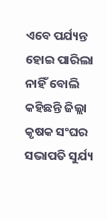ଏବେ ପର୍ଯ୍ୟନ୍ତ ହୋଇ ପାରିଲା ନାହିଁ ବୋଲି କହିଛନ୍ତି ଜିଲ୍ଲା କୃଷକ ସଂଘର ସଭାପତି ସୁର୍ଯ୍ୟ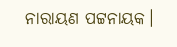ନାରାୟଣ ପଟ୍ଟନାୟକ।